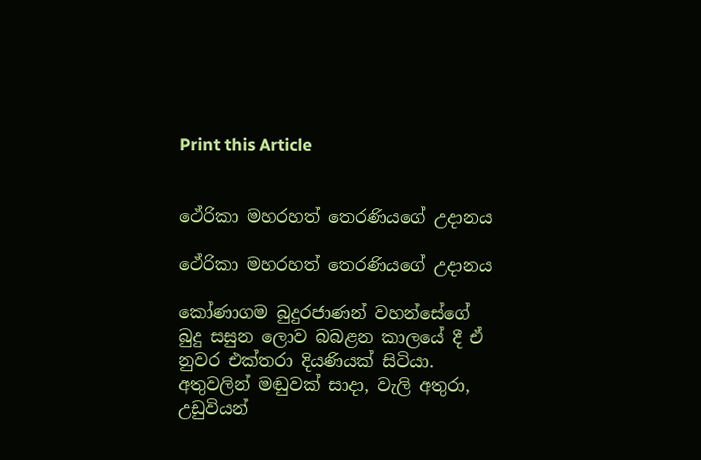Print this Article


ථේරිකා මහරහත් තෙරණියගේ උදානය

ථේරිකා මහරහත් තෙරණියගේ උදානය

කෝණාගම බුදුරජාණන් වහන්සේගේ බුදු සසුන ලොව බබළන කාලයේ දී ඒ නුවර එක්තරා දියණියක් සිටියා. අතුවලින් මඬුවක් සාදා, වැලි අතුරා, උඩුවියන්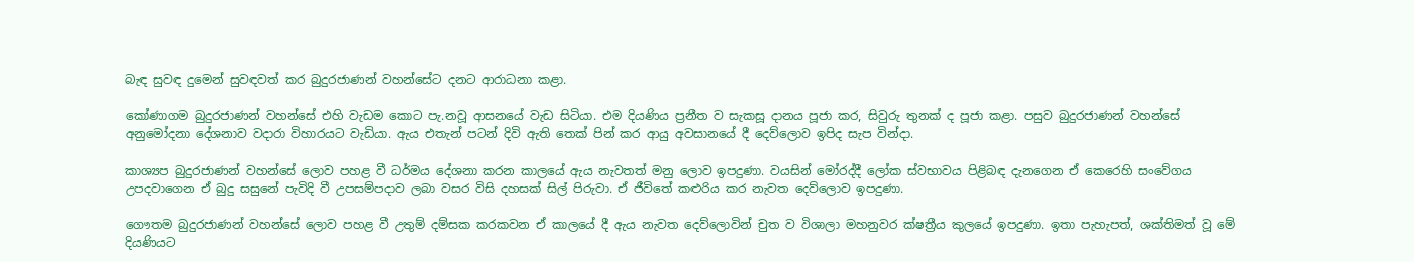බැඳ සුවඳ දුමෙන් සුවඳවත් කර බුදුරජාණන් වහන්සේට දනට ආරාධනා කළා.

කෝණාගම බුදුරජාණන් වහන්සේ එහි වැඩම කොට පැ.නවූ ආසනයේ වැඩ සිටියා. එම දියණිය ප්‍රනීත ව සැකසූ දානය පූජා කර, සිවුරු තුනක් ද පූජා කළා. පසුව බුදුරජාණන් වහන්සේ අනුමෝදනා දේශනාව වදාරා විහාරයට වැඩියා. ඇය එතැන් පටන් දිවි ඇති තෙක් පින් කර ආයු අවසානයේ දී දෙව්ලොව ඉපිද සැප වින්දා.

කාශ්‍යප බුදුරජාණන් වහන්සේ ලොව පහළ වී ධර්මය දේශනා කරන කාලයේ ඇය නැවතත් මනු ලොව ඉපදුණා. වයසින් මෝරද්දී ලෝක ස්වභාවය පිළිබඳ දැනගෙන ඒ කෙරෙහි සංවේගය උපදවාගෙන ඒ බුදු සසුනේ පැවිදි වී උපසම්පදාව ලබා වසර විසි දහසක් සිල් පිරුවා. ඒ ජීවිතේ කළුරිය කර නැවත දෙව්ලොව ඉපදුණා.

ගෞතම බුදුරජාණන් වහන්සේ ලොව පහළ වී උතුම් දම්සක කරකවන ඒ කාලයේ දී ඇය නැවත දෙව්ලොවින් චුත ව විශාලා මහනුවර ක්ෂත්‍රීය කුලයේ ඉපදුණා. ඉතා පැහැපත්, ශක්තිමත් වූ මේ දියණියට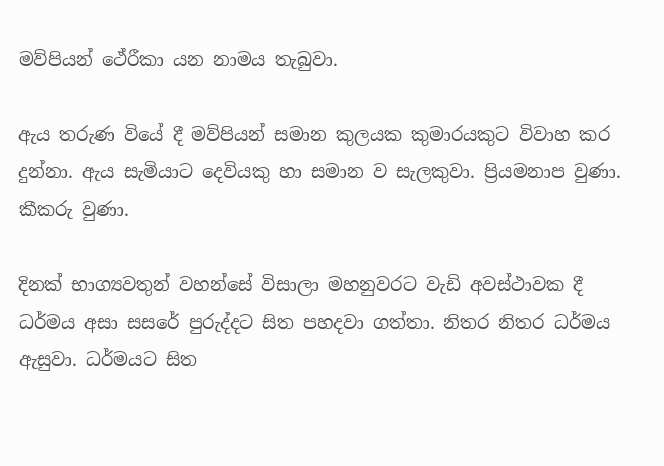මව්පියන් ථේරීකා යන නාමය තැබුවා.

ඇය තරුණ වියේ දී මව්පියන් සමාන කුලයක කුමාරයකුට විවාහ කර දුන්නා. ඇය සැමියාට දෙවියකු හා සමාන ව සැලකුවා. ප්‍රියමනාප වුණා. කීකරු වුණා.

දිනක් භාග්‍යවතුන් වහන්සේ විසාලා මහනුවරට වැඩි අවස්ථාවක දී ධර්මය අසා සසරේ පුරුද්දට සිත පහදවා ගත්තා. නිතර නිතර ධර්මය ඇසුවා. ධර්මයට සිත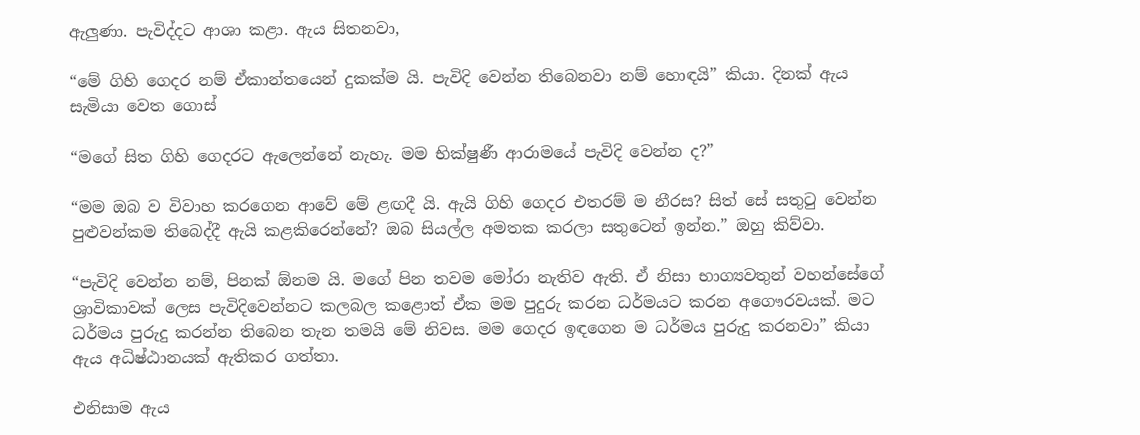ඇලුණා. පැවිද්දට ආශා කළා. ඇය සිතනවා,

“මේ ගිහි ගෙදර නම් ඒකාන්තයෙන් දුකක්ම යි. පැවිදි වෙන්න තිබෙනවා නම් හොඳයි” කියා. දිනක් ඇය සැමියා වෙත ගොස්

“මගේ සිත ගිහි ගෙදරට ඇලෙන්නේ නැහැ. මම භික්ෂුණී ආරාමයේ පැවිදි වෙන්න ද?”

“මම ඔබ ව විවාහ කරගෙන ආවේ මේ ළඟදී යි. ඇයි ගිහි ගෙදර එතරම් ම නීරස? සිත් සේ සතුටු වෙන්න පුළුවන්කම තිබෙද්දී ඇයි කළකිරෙන්නේ? ඔබ සියල්ල අමතක කරලා සතුටෙන් ඉන්න.” ඔහු කිව්වා.

“පැවිදි වෙන්න නම්, පිනක් ඕනම යි. මගේ පින තවම මෝරා නැතිව ඇති. ඒ නිසා භාග්‍යවතුන් වහන්සේගේ ශ්‍රාවිකාවක් ලෙස පැවිදිවෙන්න‍ට කලබල කළොත් ඒක මම පුදුරු කරන ධර්මයට කරන අගෞරවයක්. මට ධර්මය පුරුදු කරන්න තිබෙන තැන තමයි මේ නිවස. මම ගෙදර ඉඳගෙන ම ධර්මය පුරුදු කරනවා” කියා ඇය අධිෂ්ඨානයක් ඇතිකර ගත්තා.

එනිසාම ඇය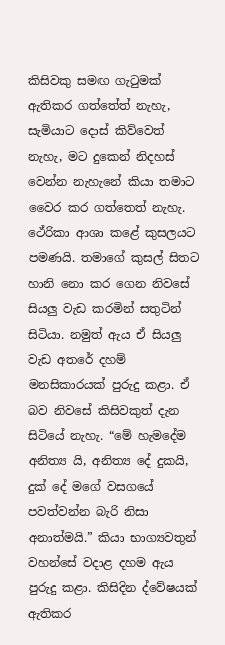කිසිවකු සමඟ ගැටුමක් ඇතිකර ගත්තේත් නැහැ, සැමියාට දොස් කිව්වෙත් නැහැ, මට දුකෙන් නිදහස් වෙන්න නැහැනේ කියා තමාට වෛර කර ගත්තෙත් නැහැ. ථේරිකා ආශා කළේ කුසලයට පමණයි. තමාගේ කුසල් සිතට හානි නො කර ගෙන නිවසේ සියලු වැඩ කරමින් සතුටින් සිටියා. නමුත් ඇය ඒ සියලු වැඩ අතරේ දහම් මනසිකාරයක් පුරුදු කළා. ඒ බව නිවසේ කිසිවකුත් දැන සිටියේ නැහැ. “මේ හැමදේම අනිත්‍ය යි, අනිත්‍ය දේ දුකයි, දුක් දේ මගේ වසගයේ පවත්වන්න බැරි නිසා අනාත්මයි.” කියා භාග්‍යවතුන් වහන්සේ වදාළ දහම ඇය පුරුදු කළා. කිසිදින ද්වේෂයක් ඇතිකර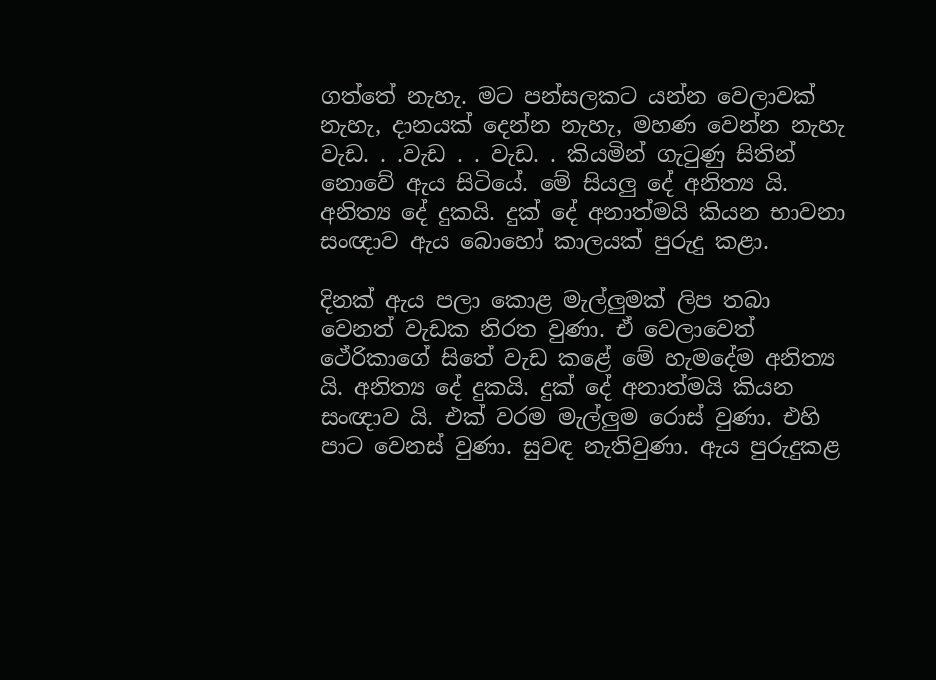ගත්තේ නැහැ. මට පන්සලකට යන්න වෙලාවක් නැහැ, දානයක් දෙන්න නැහැ, මහණ වෙන්න නැහැ වැඩ. . .වැඩ . . වැඩ. . කියමින් ගැටුණු සිතින් නොවේ ඇය සිටියේ. මේ සියලු දේ අනිත්‍ය යි. අනිත්‍ය දේ දුකයි. දුක් දේ අනාත්මයි කියන භාවනා සංඥාව ඇය බොහෝ කාලයක් පුරුදු කළා.

දිනක් ඇය පලා කොළ මැල්ලුමක් ලිප තබා වෙනත් වැඩක නිරත වුණා. ඒ වෙලාවෙත් ථේරිකාගේ සිතේ වැඩ කළේ මේ හැමදේම අනිත්‍ය යි. අනිත්‍ය දේ දුකයි. දුක් දේ අනාත්මයි කියන සංඥාව යි. එක් වරම මැල්ලුම රොස් වුණා. එහි පාට වෙනස් වුණා. සුවඳ නැතිවුණා. ඇය පුරුදුකළ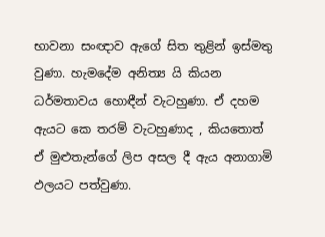භාවනා සංඥාව ඇගේ සිත තුළින් ඉස්මතු වුණා. හැමදේම අනිත්‍ය යි කියන ධර්මතාවය හොඳීන් වැටහුණා. ඒ දහම ඇයට කෙ තරම් වැටහුණාද , කියතොත් ඒ මුළුතැන්ගේ ලිප අසල දී ඇය අනාගාමි ඵලයට පත්වුණා.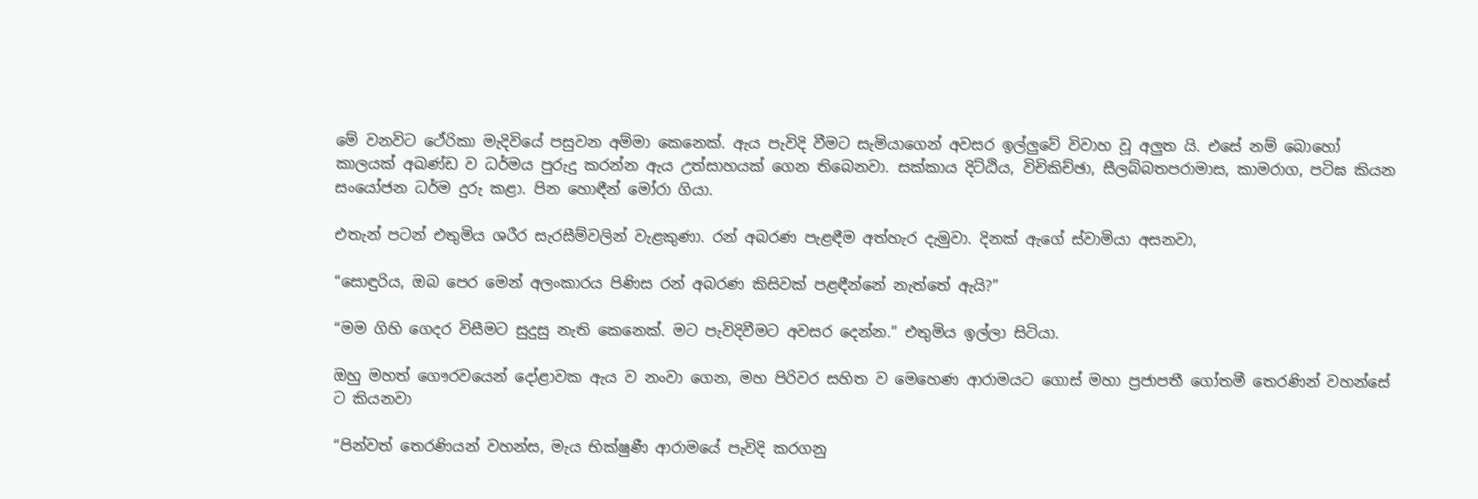මේ වනවිට ථේරිකා මැදිවියේ පසුවන අම්මා කෙනෙක්. ඇය පැවිදි වීමට සැමියාගෙන් අවසර ඉල්ලුවේ විවාහ වූ අලුත යි. එසේ නම් බොහෝ කාලයක් අඛණ්ඩ ව ධර්මය පුරුදු කරන්න ඇය උත්සාහයක් ගෙන තිබෙනවා. සක්කාය දිට්ඨිය, විචිකිච්ඡා, සීලබ්බතපරාමාස, කාමරාග, පටිඝ කියන සංයෝජන ධර්ම දුරු කළා. පින හොඳීන් මෝරා ගියා.

එතැන් පටන් එතුමිය ශරීර සැරසීම්වලින් වැළකුණා. රන් අබරණ පැළඳීම අත්හැර දැමුවා. දිනක් ඇගේ ස්වාමියා අසනවා,

“සොඳුරිය, ඔබ පෙර මෙන් අලංකාරය පිණිස රන් අබරණ කිසිවක් පළඳීන්නේ නැත්තේ ඇයි?”

“මම ගිහි ගෙදර විසීමට සුදුසු නැති කෙනෙක්. මට පැවිදිවීමට අවසර දෙන්න.” එතුමිය ඉල්ලා සිටියා.

ඔහු මහත් ගෞරවයෙන් දෝළාවක ඇය ව නංවා ගෙන, මහ පිරිවර සහිත ව මෙහෙණ ආරාමයට ගොස් මහා ප්‍රජාපතී ගෝතමී තෙරණින් වහන්සේ ට කියනවා

“පින්වත් තෙරණියන් වහන්ස, මැය භික්ෂුණී ආරාමයේ පැවිදි කරගනු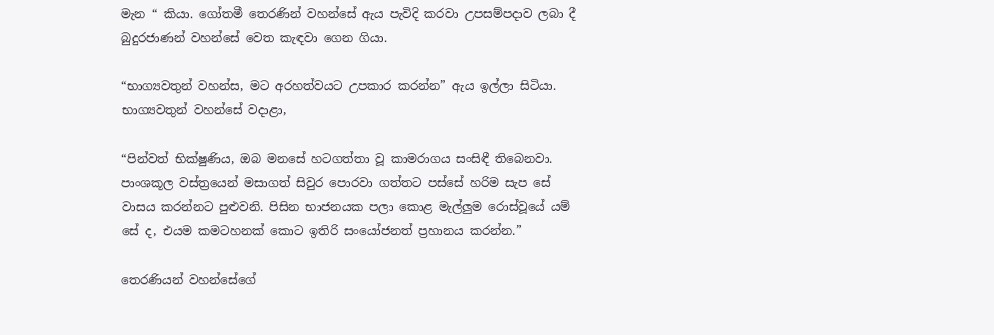මැන “ කියා. ගෝතමී තෙරණින් වහන්සේ ඇය පැවිදි කරවා උපසම්පදාව ලබා දී බුදුරජාණන් වහන්සේ වෙත කැඳවා ගෙන ගියා.

“භාග්‍යවතුන් වහන්ස, මට අරහත්වයට උපකාර කරන්න” ඇය ඉල්ලා සිටියා. භාග්‍යවතුන් වහන්සේ වදාළා,

“පින්වත් භික්ෂුණිය, ඔබ මනසේ හටගත්තා වූ කාමරාගය සංසිඳී තිබෙනවා. පාංශකූල වස්ත්‍රයෙන් මසාගත් සිවුර පොරවා ගත්තට පස්සේ හරිම සැප සේ වාසය කරන්නට පුළුවනි. පිසින භාජනයක පලා කොළ මැල්ලුම රොස්වූයේ යම් සේ ද, එයම කමටහනක් කොට ඉතිරි සංයෝජනත් ප්‍රහානය කරන්න.”

තෙරණියන් වහන්සේගේ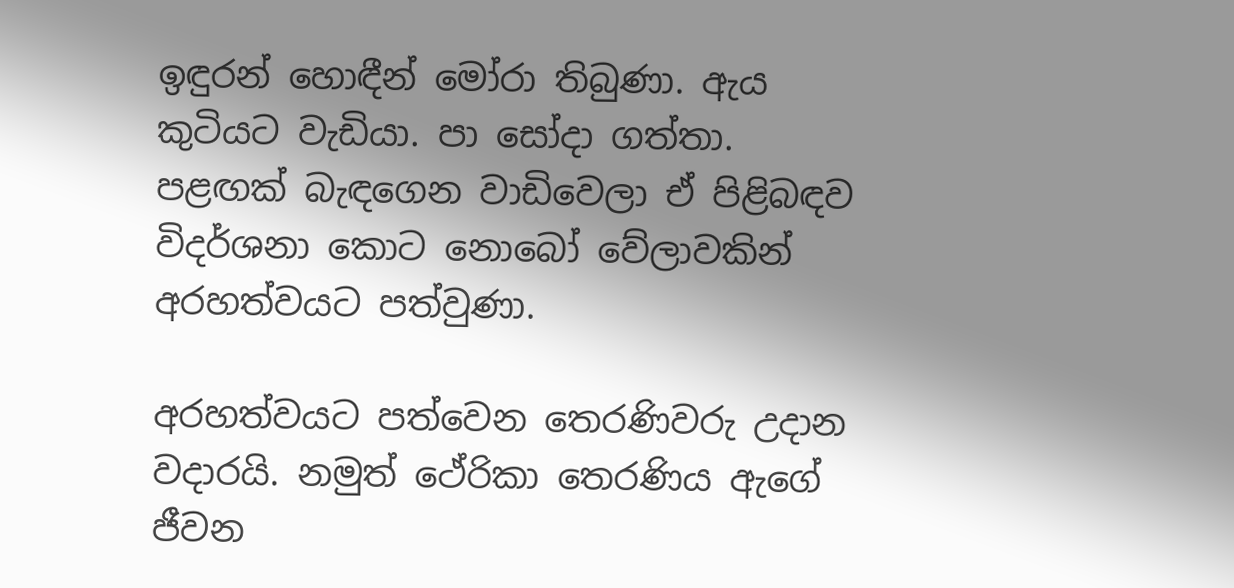ඉඳුරන් හොඳීන් මෝරා තිබුණා. ඇය කුටියට වැඩියා. පා සෝදා ගත්තා. පළඟක් බැඳගෙන වාඩිවෙලා ඒ පිළිබඳව විදර්ශනා කොට නොබෝ වේලාවකින් අරහත්වයට පත්වුණා.

අරහත්වයට පත්වෙන තෙරණිවරු උදාන වදාරයි. නමුත් ථේරිකා තෙරණිය ඇගේ ජීවන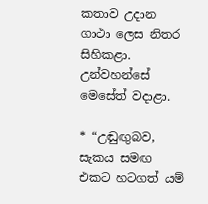කතාව උදාන ගාථා ලෙස නිතර සිහිකළා. උන්වහන්සේ මෙසේත් වදාළා.

* “උඬුඟුබව, සැකය සමඟ එකට හටගත් යම්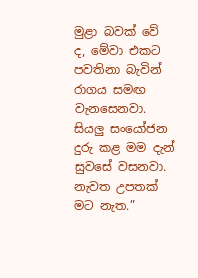මුළා බවක් වේ ද, මේවා එකට පවතිනා බැවින් රාගය සමඟ වැනසෙනවා. සියලු සංයෝජන දුරු කළ මම දැන් සුවසේ වසනවා. නැවත උපතක් මට නැත.”